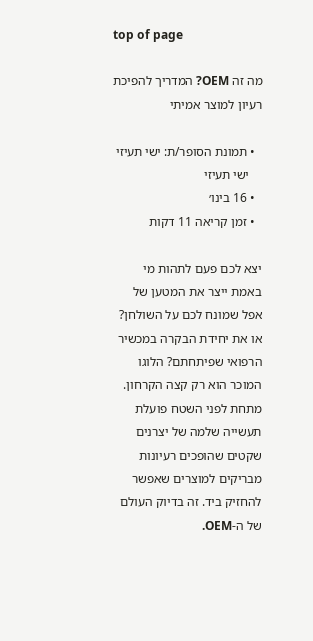top of page

מה זה OEM? המדריך להפיכת רעיון למוצר אמיתי

  • תמונת הסופר/ת: ישי תעיזי
    ישי תעיזי
  • 16 בינו׳
  • זמן קריאה 11 דקות

יצא לכם פעם לתהות מי באמת ייצר את המטען של אפל שמונח לכם על השולחן? או את יחידת הבקרה במכשיר הרפואי שפיתחתם? הלוגו המוכר הוא רק קצה הקרחון. מתחת לפני השטח פועלת תעשייה שלמה של יצרנים שקטים שהופכים רעיונות מבריקים למוצרים שאפשר להחזיק ביד. זה בדיוק העולם של ה-OEM.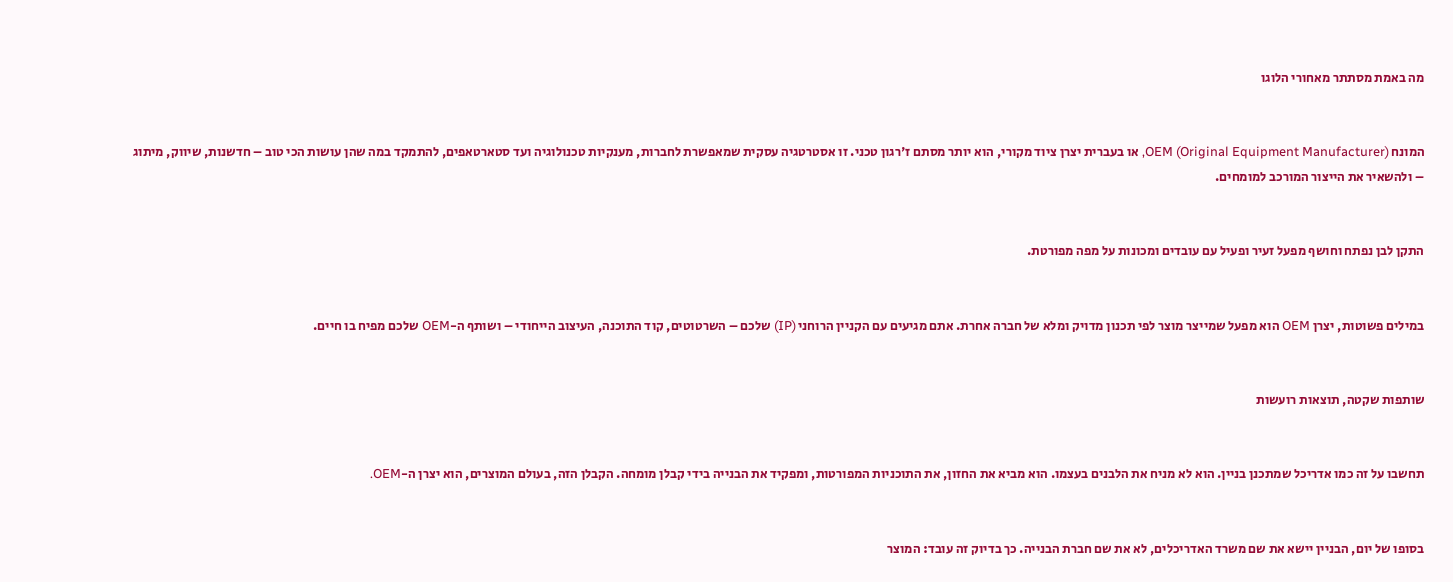מה באמת מסתתר מאחורי הלוגו


המונח OEM (Original Equipment Manufacturer), או בעברית יצרן ציוד מקורי, הוא יותר מסתם ז'רגון טכני. זו אסטרטגיה עסקית שמאפשרת לחברות, מענקיות טכנולוגיה ועד סטארטאפים, להתמקד במה שהן עושות הכי טוב – חדשנות, שיווק, מיתוג – ולהשאיר את הייצור המורכב למומחים.


התקן לבן נפתח וחושף מפעל זעיר ופעיל עם עובדים ומכונות על מפה מפורטת.


במילים פשוטות, יצרן OEM הוא מפעל שמייצר מוצר לפי תכנון מדויק ומלא של חברה אחרת. אתם מגיעים עם הקניין הרוחני (IP) שלכם – השרטוטים, קוד התוכנה, העיצוב הייחודי – ושותף ה-OEM שלכם מפיח בו חיים.


שותפות שקטה, תוצאות רועשות


תחשבו על זה כמו אדריכל שמתכנן בניין. הוא לא מניח את הלבנים בעצמו. הוא מביא את החזון, את התוכניות המפורטות, ומפקיד את הבנייה בידי קבלן מומחה. הקבלן הזה, בעולם המוצרים, הוא יצרן ה-OEM.


בסופו של יום, הבניין יישא את שם משרד האדריכלים, לא את שם חברת הבנייה. כך בדיוק זה עובד: המוצר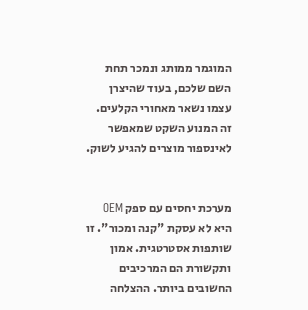המוגמר ממותג ונמכר תחת השם שלכם, בעוד שהיצרן עצמו נשאר מאחורי הקלעים. זה המנוע השקט שמאפשר לאינספור מוצרים להגיע לשוק.


מערכת יחסים עם ספק OEM היא לא עסקת "קנה ומכור". זו שותפות אסטרטגית. אמון ותקשורת הם המרכיבים החשובים ביותר. ההצלחה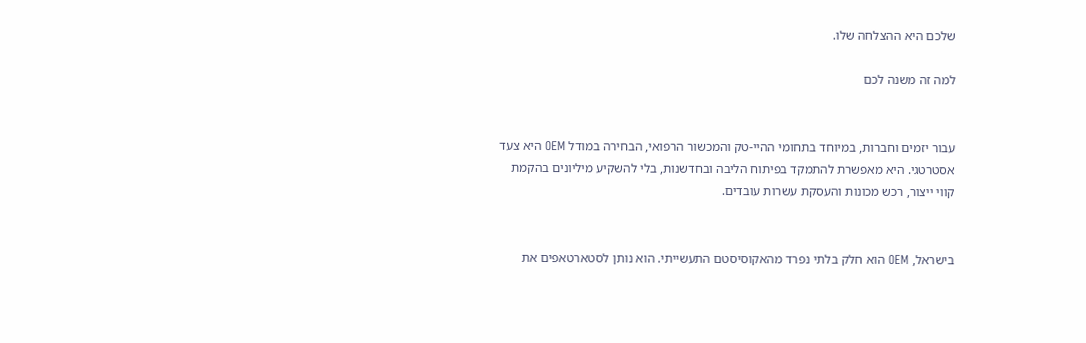שלכם היא ההצלחה שלו.

למה זה משנה לכם


עבור יזמים וחברות, במיוחד בתחומי ההיי-טק והמכשור הרפואי, הבחירה במודל OEM היא צעד אסטרטגי. היא מאפשרת להתמקד בפיתוח הליבה ובחדשנות, בלי להשקיע מיליונים בהקמת קווי ייצור, רכש מכונות והעסקת עשרות עובדים.


בישראל, OEM הוא חלק בלתי נפרד מהאקוסיסטם התעשייתי. הוא נותן לסטארטאפים את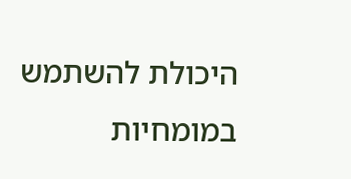היכולת להשתמש במומחיות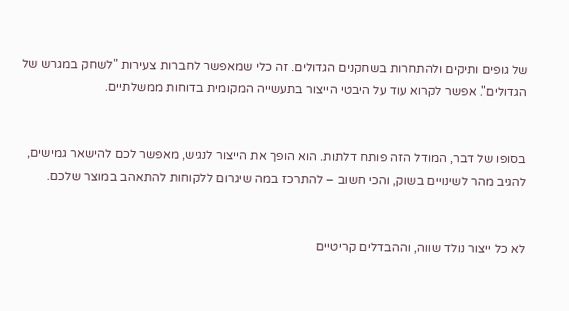של גופים ותיקים ולהתחרות בשחקנים הגדולים. זה כלי שמאפשר לחברות צעירות "לשחק במגרש של הגדולים". אפשר לקרוא עוד על היבטי הייצור בתעשייה המקומית בדוחות ממשלתיים.


בסופו של דבר, המודל הזה פותח דלתות. הוא הופך את הייצור לנגיש, מאפשר לכם להישאר גמישים, להגיב מהר לשינויים בשוק, והכי חשוב – להתרכז במה שיגרום ללקוחות להתאהב במוצר שלכם.


לא כל ייצור נולד שווה, וההבדלים קריטיים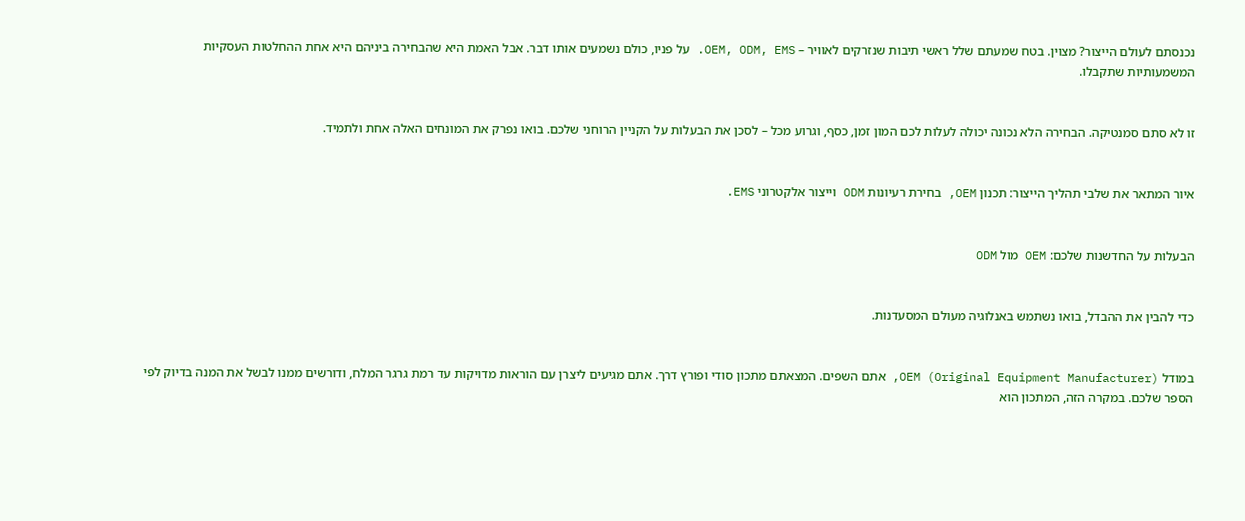נכנסתם לעולם הייצור? מצוין. בטח שמעתם שלל ראשי תיבות שנזרקים לאוויר – OEM, ODM, EMS. על פניו, כולם נשמעים אותו דבר. אבל האמת היא שהבחירה ביניהם היא אחת ההחלטות העסקיות המשמעותיות שתקבלו.


זו לא סתם סמנטיקה. הבחירה הלא נכונה יכולה לעלות לכם המון זמן, כסף, וגרוע מכל – לסכן את הבעלות על הקניין הרוחני שלכם. בואו נפרק את המונחים האלה אחת ולתמיד.


איור המתאר את שלבי תהליך הייצור: תכנון OEM, בחירת רעיונות ODM וייצור אלקטרוני EMS.


הבעלות על החדשנות שלכם: OEM מול ODM


כדי להבין את ההבדל, בואו נשתמש באנלוגיה מעולם המסעדנות.


במודל OEM (Original Equipment Manufacturer), אתם השפים. המצאתם מתכון סודי ופורץ דרך. אתם מגיעים ליצרן עם הוראות מדויקות עד רמת גרגר המלח, ודורשים ממנו לבשל את המנה בדיוק לפי הספר שלכם. במקרה הזה, המתכון הוא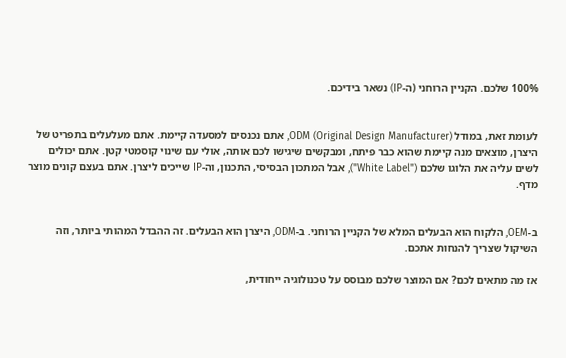100% שלכם. הקניין הרוחני (ה-IP) נשאר בידיכם.


לעומת זאת, במודל ODM (Original Design Manufacturer), אתם נכנסים למסעדה קיימת. אתם מעלעלים בתפריט של היצרן, מוצאים מנה קיימת שהוא כבר פיתח, ומבקשים שיגישו לכם אותה, אולי עם שינוי קוסמטי קטן. אתם יכולים לשים עליה את הלוגו שלכם ("White Label"), אבל המתכון הבסיסי, התכנון, וה-IP שייכים ליצרן. אתם בעצם קונים מוצר מדף.


ב-OEM, הלקוח הוא הבעלים המלא של הקניין הרוחני. ב-ODM, היצרן הוא הבעלים. זה ההבדל המהותי ביותר, וזה השיקול שצריך להנחות אתכם.

אז מה מתאים לכם? אם המוצר שלכם מבוסס על טכנולוגיה ייחודית,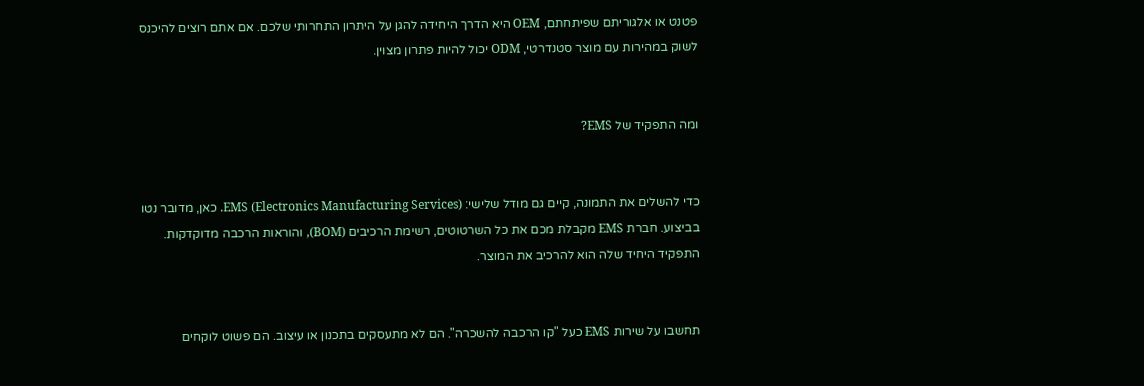פטנט או אלגוריתם שפיתחתם, OEM היא הדרך היחידה להגן על היתרון התחרותי שלכם. אם אתם רוצים להיכנס לשוק במהירות עם מוצר סטנדרטי, ODM יכול להיות פתרון מצוין.


ומה התפקיד של EMS?


כדי להשלים את התמונה, קיים גם מודל שלישי: EMS (Electronics Manufacturing Services). כאן, מדובר נטו בביצוע. חברת EMS מקבלת מכם את כל השרטוטים, רשימת הרכיבים (BOM), והוראות הרכבה מדוקדקות. התפקיד היחיד שלה הוא להרכיב את המוצר.


תחשבו על שירות EMS כעל "קו הרכבה להשכרה". הם לא מתעסקים בתכנון או עיצוב. הם פשוט לוקחים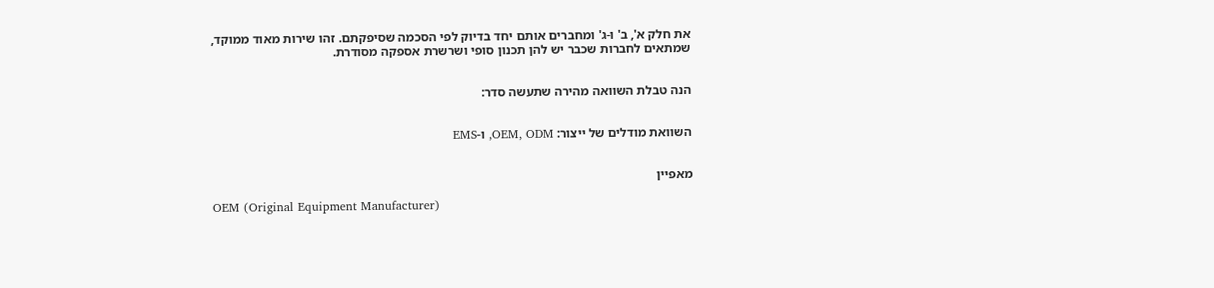את חלק א', ב' ו-ג' ומחברים אותם יחד בדיוק לפי הסכמה שסיפקתם. זהו שירות מאוד ממוקד, שמתאים לחברות שכבר יש להן תכנון סופי ושרשרת אספקה מסודרת.


הנה טבלת השוואה מהירה שתעשה סדר:


השוואת מודלים של ייצור: OEM, ODM, ו-EMS


מאפיין

OEM (Original Equipment Manufacturer)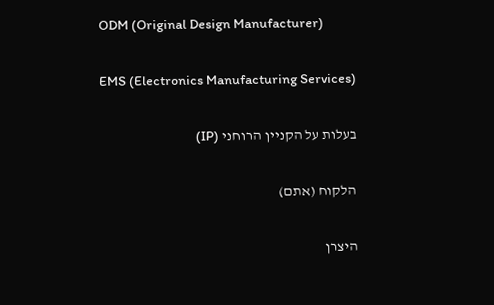ODM (Original Design Manufacturer)

EMS (Electronics Manufacturing Services)

בעלות על הקניין הרוחני (IP)

הלקוח (אתם)

היצרן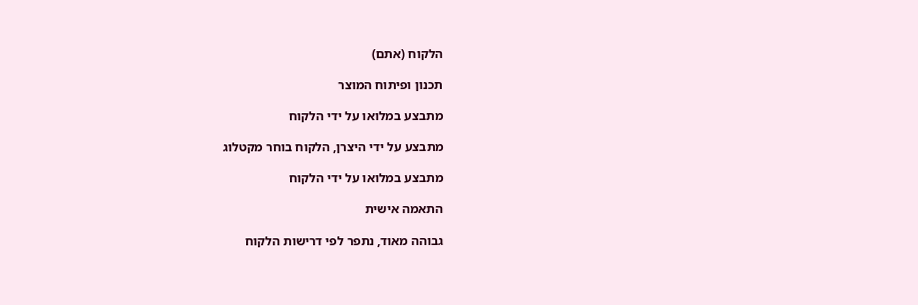הלקוח (אתם)

תכנון ופיתוח המוצר

מתבצע במלואו על ידי הלקוח

מתבצע על ידי היצרן, הלקוח בוחר מקטלוג

מתבצע במלואו על ידי הלקוח

התאמה אישית

גבוהה מאוד, נתפר לפי דרישות הלקוח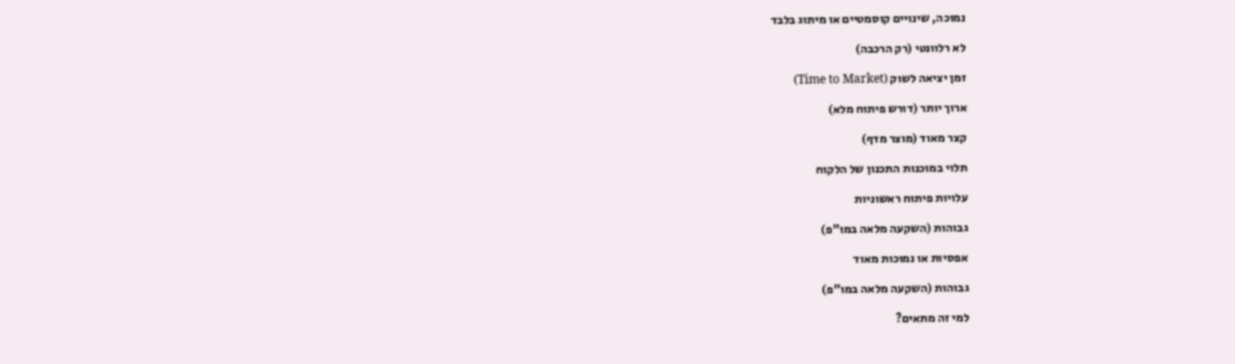נמוכה, שינויים קוסמטיים או מיתוג בלבד

לא רלוונטי (רק הרכבה)

זמן יציאה לשוק (Time to Market)

ארוך יותר (דורש פיתוח מלא)

קצר מאוד (מוצר מדף)

תלוי במוכנות התכנון של הלקוח

עלויות פיתוח ראשוניות

גבוהות (השקעה מלאה במו"פ)

אפסיות או נמוכות מאוד

גבוהות (השקעה מלאה במו"פ)

למי זה מתאים?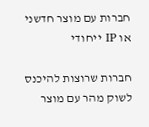חברות עם מוצר חדשני או IP ייחודי

חברות שרוצות להיכנס לשוק מהר עם מוצר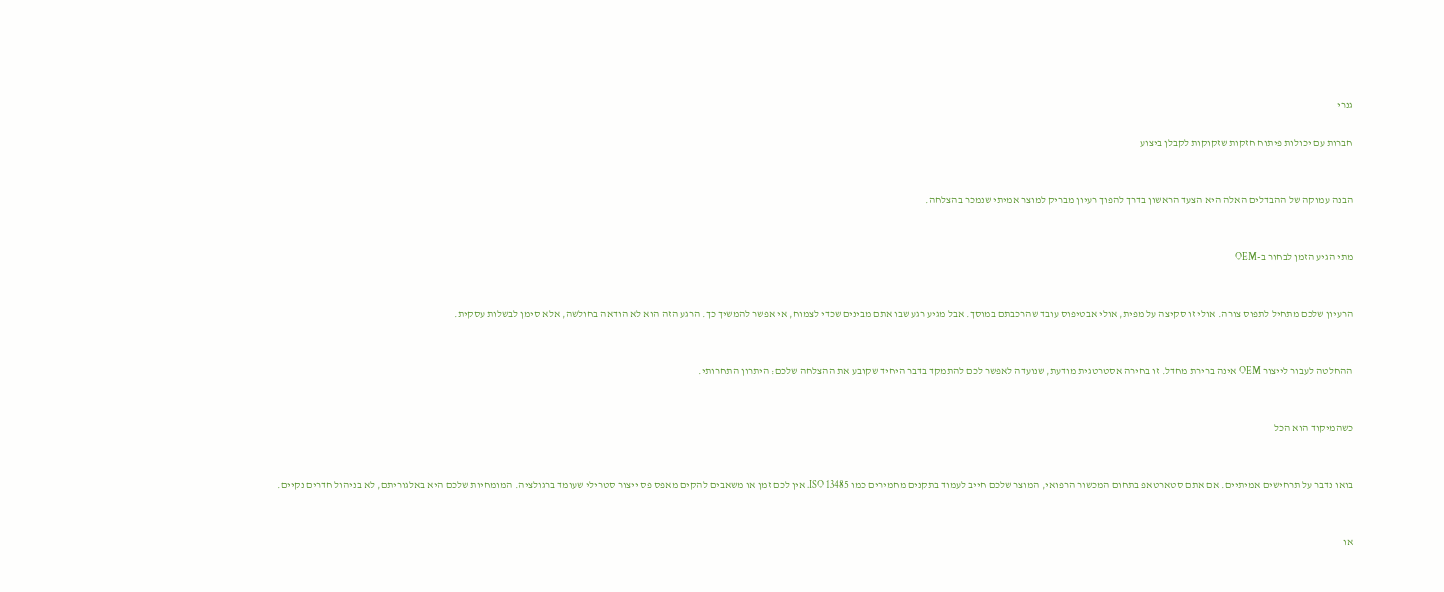גנרי

חברות עם יכולות פיתוח חזקות שזקוקות לקבלן ביצוע


הבנה עמוקה של ההבדלים האלה היא הצעד הראשון בדרך להפוך רעיון מבריק למוצר אמיתי שנמכר בהצלחה.


מתי הגיע הזמן לבחור ב-OEM


הרעיון שלכם מתחיל לתפוס צורה. אולי זו סקיצה על מפית, אולי אבטיפוס עובד שהרכבתם במוסך. אבל מגיע רגע שבו אתם מבינים שכדי לצמוח, אי אפשר להמשיך כך. הרגע הזה הוא לא הודאה בחולשה, אלא סימן לבשלות עסקית.


ההחלטה לעבור לייצור OEM אינה ברירת מחדל. זו בחירה אסטרטגית מודעת, שנועדה לאפשר לכם להתמקד בדבר היחיד שקובע את ההצלחה שלכם: היתרון התחרותי.


כשהמיקוד הוא הכל


בואו נדבר על תרחישים אמיתיים. אם אתם סטארטאפ בתחום המכשור הרפואי, המוצר שלכם חייב לעמוד בתקנים מחמירים כמו ISO 13485. אין לכם זמן או משאבים להקים מאפס פס ייצור סטרילי שעומד ברגולציה. המומחיות שלכם היא באלגוריתם, לא בניהול חדרים נקיים.


או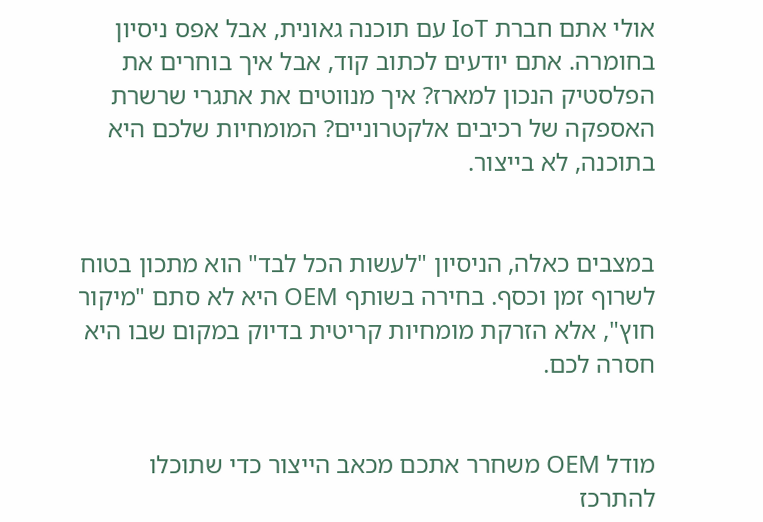אולי אתם חברת IoT עם תוכנה גאונית, אבל אפס ניסיון בחומרה. אתם יודעים לכתוב קוד, אבל איך בוחרים את הפלסטיק הנכון למארז? איך מנווטים את אתגרי שרשרת האספקה של רכיבים אלקטרוניים? המומחיות שלכם היא בתוכנה, לא בייצור.


במצבים כאלה, הניסיון "לעשות הכל לבד" הוא מתכון בטוח לשרוף זמן וכסף. בחירה בשותף OEM היא לא סתם "מיקור חוץ", אלא הזרקת מומחיות קריטית בדיוק במקום שבו היא חסרה לכם.


מודל OEM משחרר אתכם מכאב הייצור כדי שתוכלו להתרכז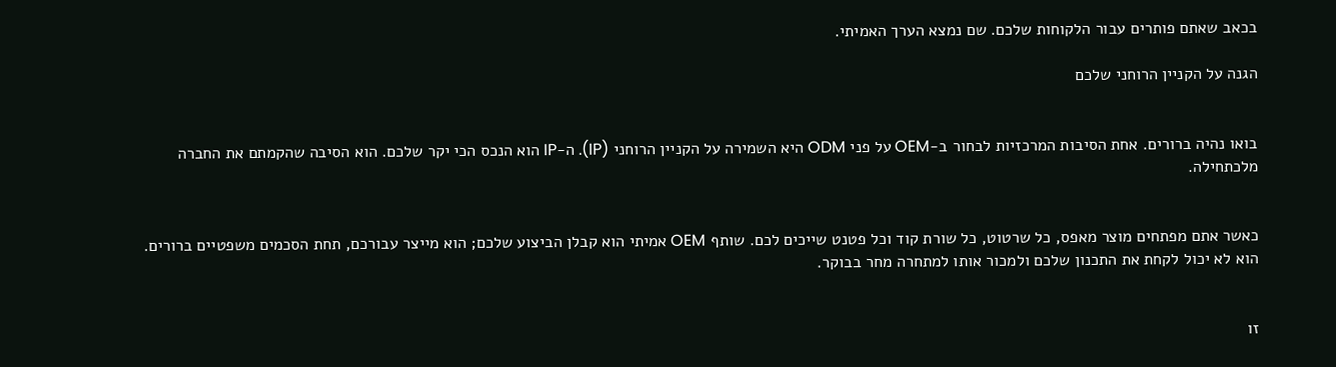בכאב שאתם פותרים עבור הלקוחות שלכם. שם נמצא הערך האמיתי.

הגנה על הקניין הרוחני שלכם


בואו נהיה ברורים. אחת הסיבות המרכזיות לבחור ב-OEM על פני ODM היא השמירה על הקניין הרוחני (IP). ה-IP הוא הנכס הכי יקר שלכם. הוא הסיבה שהקמתם את החברה מלכתחילה.


כאשר אתם מפתחים מוצר מאפס, כל שרטוט, כל שורת קוד וכל פטנט שייכים לכם. שותף OEM אמיתי הוא קבלן הביצוע שלכם; הוא מייצר עבורכם, תחת הסכמים משפטיים ברורים. הוא לא יכול לקחת את התכנון שלכם ולמכור אותו למתחרה מחר בבוקר.


זו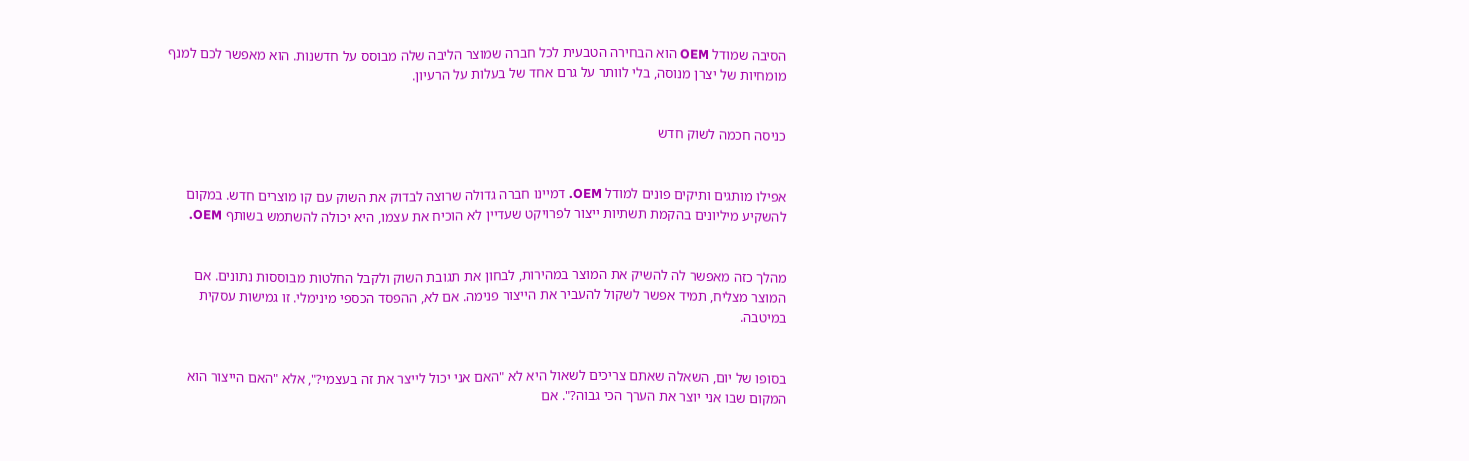הסיבה שמודל OEM הוא הבחירה הטבעית לכל חברה שמוצר הליבה שלה מבוסס על חדשנות. הוא מאפשר לכם למנף מומחיות של יצרן מנוסה, בלי לוותר על גרם אחד של בעלות על הרעיון.


כניסה חכמה לשוק חדש


אפילו מותגים ותיקים פונים למודל OEM. דמיינו חברה גדולה שרוצה לבדוק את השוק עם קו מוצרים חדש. במקום להשקיע מיליונים בהקמת תשתיות ייצור לפרויקט שעדיין לא הוכיח את עצמו, היא יכולה להשתמש בשותף OEM.


מהלך כזה מאפשר לה להשיק את המוצר במהירות, לבחון את תגובת השוק ולקבל החלטות מבוססות נתונים. אם המוצר מצליח, תמיד אפשר לשקול להעביר את הייצור פנימה. אם לא, ההפסד הכספי מינימלי. זו גמישות עסקית במיטבה.


בסופו של יום, השאלה שאתם צריכים לשאול היא לא "האם אני יכול לייצר את זה בעצמי?", אלא "האם הייצור הוא המקום שבו אני יוצר את הערך הכי גבוה?". אם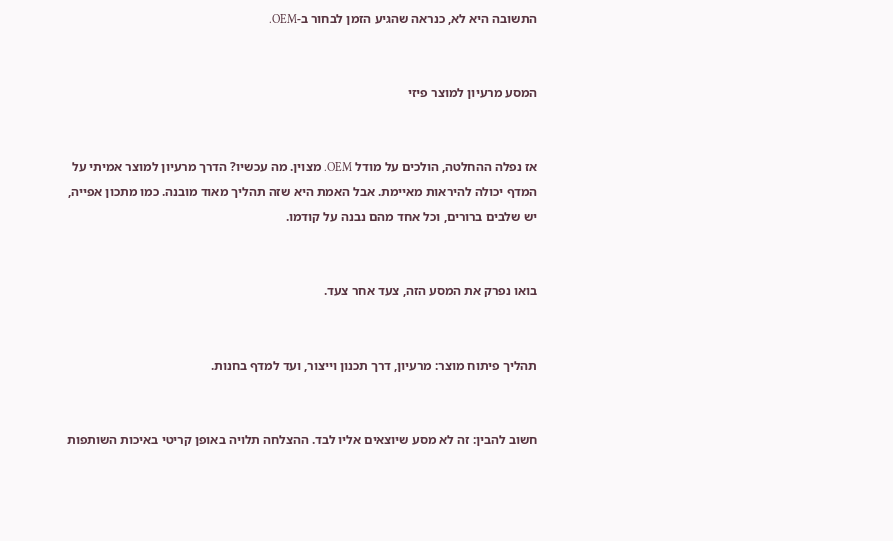התשובה היא לא, כנראה שהגיע הזמן לבחור ב-OEM.


המסע מרעיון למוצר פיזי


אז נפלה ההחלטה, הולכים על מודל OEM. מצוין. מה עכשיו? הדרך מרעיון למוצר אמיתי על המדף יכולה להיראות מאיימת. אבל האמת היא שזה תהליך מאוד מובנה. כמו מתכון אפייה, יש שלבים ברורים, וכל אחד מהם נבנה על קודמו.


בואו נפרק את המסע הזה, צעד אחר צעד.


תהליך פיתוח מוצר: מרעיון, דרך תכנון וייצור, ועד למדף בחנות.


חשוב להבין: זה לא מסע שיוצאים אליו לבד. ההצלחה תלויה באופן קריטי באיכות השותפות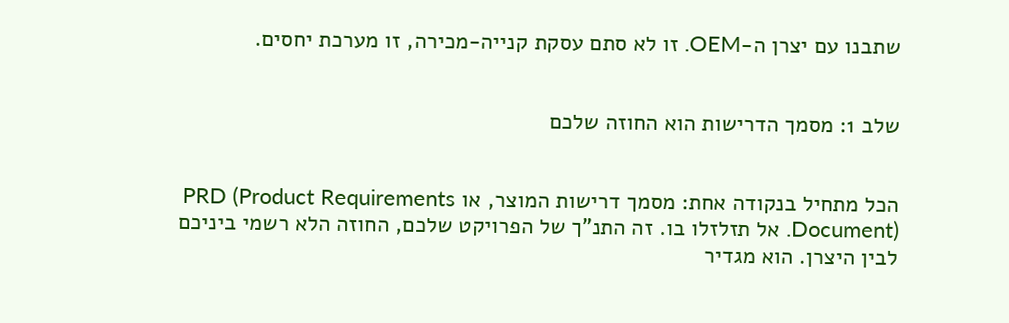שתבנו עם יצרן ה-OEM. זו לא סתם עסקת קנייה-מכירה, זו מערכת יחסים.


שלב 1: מסמך הדרישות הוא החוזה שלכם


הכל מתחיל בנקודה אחת: מסמך דרישות המוצר, או PRD (Product Requirements Document). אל תזלזלו בו. זה התנ"ך של הפרויקט שלכם, החוזה הלא רשמי ביניכם לבין היצרן. הוא מגדיר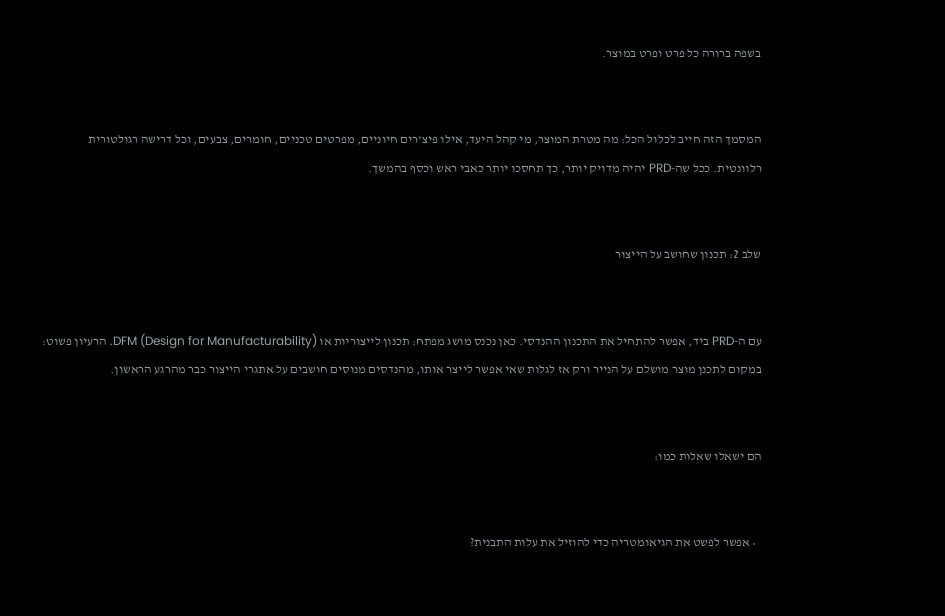בשפה ברורה כל פרט ופרט במוצר.


המסמך הזה חייב לכלול הכל: מה מטרת המוצר, מי קהל היעד, אילו פיצ'רים חיוניים, מפרטים טכניים, חומרים, צבעים, וכל דרישה רגולטורית רלוונטית. ככל שה-PRD יהיה מדויק יותר, כך תחסכו יותר כאבי ראש וכסף בהמשך.


שלב 2: תכנון שחושב על הייצור


עם ה-PRD ביד, אפשר להתחיל את התכנון ההנדסי. כאן נכנס מושג מפתח: תכנון לייצוריות או DFM (Design for Manufacturability). הרעיון פשוט: במקום לתכנן מוצר מושלם על הנייר ורק אז לגלות שאי אפשר לייצר אותו, מהנדסים מנוסים חושבים על אתגרי הייצור כבר מהרגע הראשון.


הם ישאלו שאלות כמו:


  • אפשר לפשט את הגיאומטריה כדי להוזיל את עלות התבנית?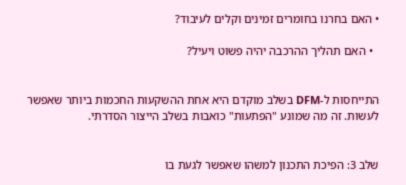• האם בחרנו בחומרים זמינים וקלים לעיבוד?

  • האם תהליך ההרכבה יהיה פשוט ויעיל?


התייחסות ל-DFM בשלב מוקדם היא אחת ההשקעות החכמות ביותר שאפשר לעשות. זה מה שמונע "הפתעות" כואבות בשלב הייצור הסדרתי.


שלב 3: הפיכת התכנון למשהו שאפשר לגעת בו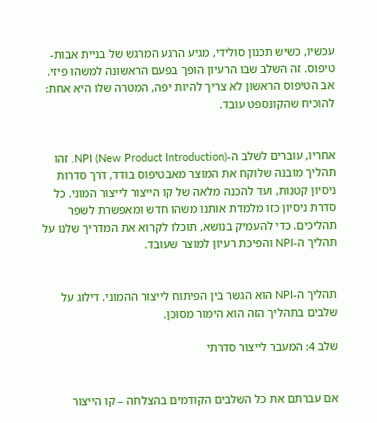עכשיו, כשיש תכנון סולידי, מגיע הרגע המרגש של בניית אבות-טיפוס. זה השלב שבו הרעיון הופך בפעם הראשונה למשהו פיזי. אב הטיפוס הראשון לא צריך להיות יפה, המטרה שלו היא אחת: להוכיח שהקונספט עובד.


אחריו, עוברים לשלב ה-NPI (New Product Introduction). זהו תהליך מובנה שלוקח את המוצר מאבטיפוס בודד, דרך סדרות ניסיון קטנות, ועד להכנה מלאה של קו הייצור לייצור המוני. כל סדרת ניסיון כזו מלמדת אותנו משהו חדש ומאפשרת לשפר תהליכים. כדי להעמיק בנושא, תוכלו לקרוא את המדריך שלנו על תהליך ה-NPI והפיכת רעיון למוצר שעובד.


תהליך ה-NPI הוא הגשר בין הפיתוח לייצור ההמוני. דילוג על שלבים בתהליך הזה הוא הימור מסוכן.

שלב 4: המעבר לייצור סדרתי


אם עברתם את כל השלבים הקודמים בהצלחה – קו הייצור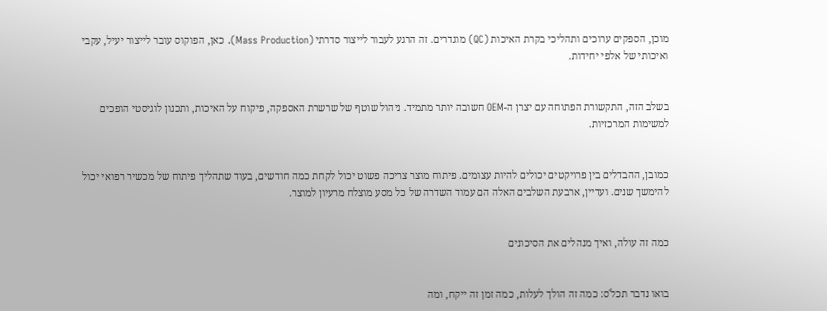מוכן, הספקים ערוכים ותהליכי בקרת האיכות (QC) מוגדרים. זה הרגע לעבור לייצור סדרתי (Mass Production). כאן, הפוקוס עובר לייצור יעיל, עקבי ואיכותי של אלפי יחידות.


בשלב הזה, התקשורת הפתוחה עם יצרן ה-OEM חשובה יותר מתמיד. ניהול שוטף של שרשרת האספקה, פיקוח על האיכות, ותכנון לוגיסטי הופכים למשימות המרכזיות.


כמובן, ההבדלים בין פרויקטים יכולים להיות עצומים. פיתוח מוצר צריכה פשוט יכול לקחת כמה חודשים, בעוד שתהליך פיתוח של מכשיר רפואי יכול להימשך שנים. ועדיין, ארבעת השלבים האלה הם עמוד השדרה של כל מסע מוצלח מרעיון למוצר.


כמה זה עולה, ואיך מנהלים את הסיכונים


בואו נדבר תכל'ס: כמה זה הולך לעלות, כמה זמן זה ייקח, ומה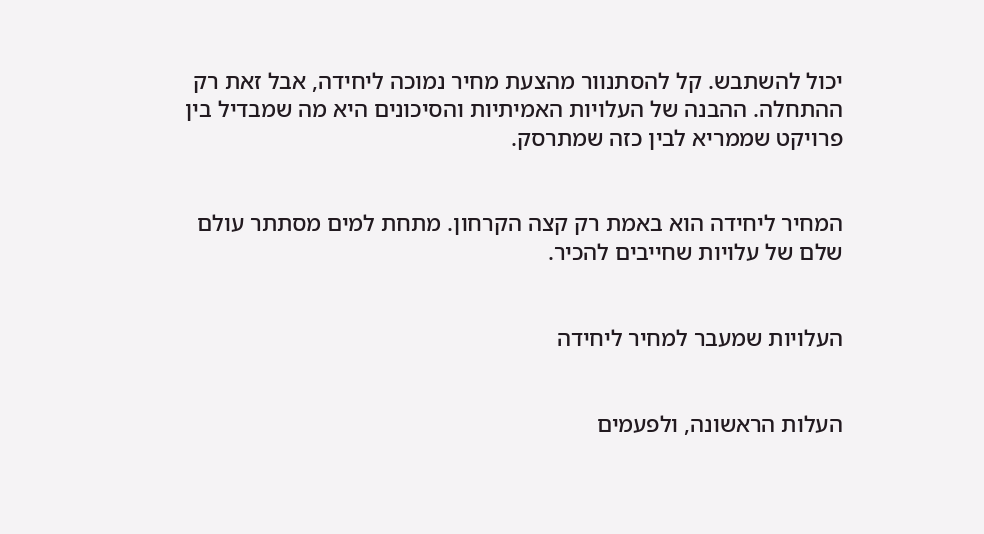יכול להשתבש. קל להסתנוור מהצעת מחיר נמוכה ליחידה, אבל זאת רק ההתחלה. ההבנה של העלויות האמיתיות והסיכונים היא מה שמבדיל בין פרויקט שממריא לבין כזה שמתרסק.


המחיר ליחידה הוא באמת רק קצה הקרחון. מתחת למים מסתתר עולם שלם של עלויות שחייבים להכיר.


העלויות שמעבר למחיר ליחידה


העלות הראשונה, ולפעמים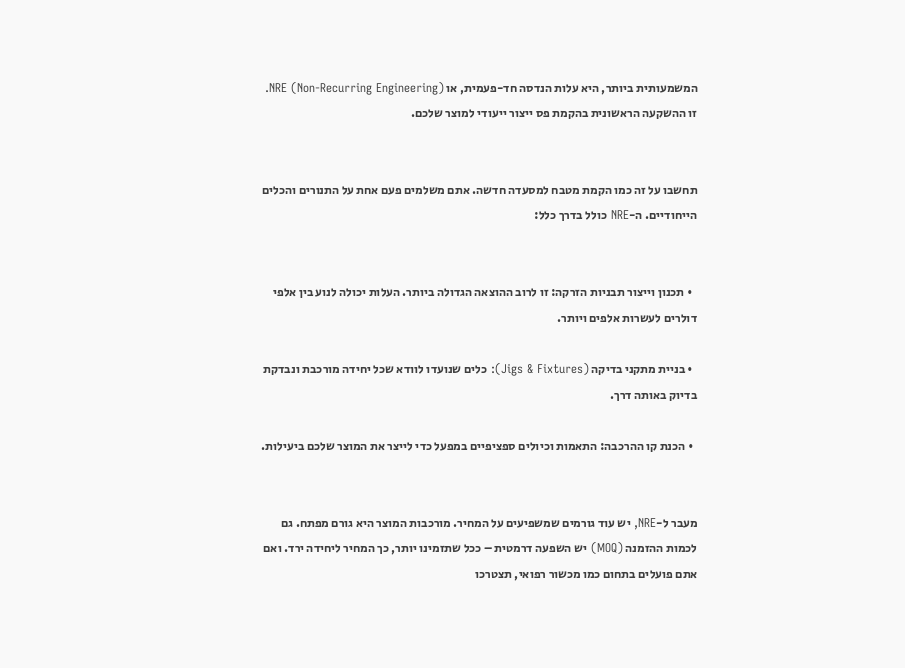המשמעותית ביותר, היא עלות הנדסה חד-פעמית, או NRE (Non-Recurring Engineering). זו ההשקעה הראשונית בהקמת פס ייצור ייעודי למוצר שלכם.


תחשבו על זה כמו הקמת מטבח למסעדה חדשה. אתם משלמים פעם אחת על התנורים והכלים הייחודיים. ה-NRE כולל בדרך כלל:


  • תכנון וייצור תבניות הזרקה: זו לרוב ההוצאה הגדולה ביותר. העלות יכולה לנוע בין אלפי דולרים לעשרות אלפים ויותר.

  • בניית מתקני בדיקה (Jigs & Fixtures): כלים שנועדו לוודא שכל יחידה מורכבת ונבדקת בדיוק באותה דרך.

  • הכנת קו ההרכבה: התאמות וכיולים ספציפיים במפעל כדי לייצר את המוצר שלכם ביעילות.


מעבר ל-NRE, יש עוד גורמים שמשפיעים על המחיר. מורכבות המוצר היא גורם מפתח. גם לכמות ההזמנה (MOQ) יש השפעה דרמטית – ככל שתזמינו יותר, כך המחיר ליחידה ירד. ואם אתם פועלים בתחום כמו מכשור רפואי, תצטרכו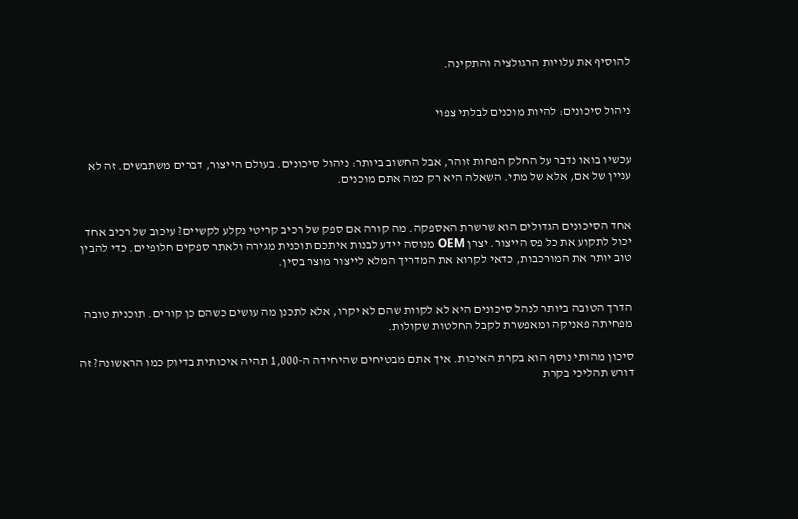להוסיף את עלויות הרגולציה והתקינה.


ניהול סיכונים: להיות מוכנים לבלתי צפוי


עכשיו בואו נדבר על החלק הפחות זוהר, אבל החשוב ביותר: ניהול סיכונים. בעולם הייצור, דברים משתבשים. זה לא עניין של אם, אלא של מתי. השאלה היא רק כמה אתם מוכנים.


אחד הסיכונים הגדולים הוא שרשרת האספקה. מה קורה אם ספק של רכיב קריטי נקלע לקשיים? עיכוב של רכיב אחד יכול לתקוע את כל פס הייצור. יצרן OEM מנוסה יידע לבנות איתכם תוכנית מגירה ולאתר ספקים חלופיים. כדי להבין טוב יותר את המורכבות, כדאי לקרוא את המדריך המלא לייצור מוצר בסין.


הדרך הטובה ביותר לנהל סיכונים היא לא לקוות שהם לא יקרו, אלא לתכנן מה עושים כשהם כן קורים. תוכנית טובה מפחיתה פאניקה ומאפשרת לקבל החלטות שקולות.

סיכון מהותי נוסף הוא בקרת האיכות. איך אתם מבטיחים שהיחידה ה-1,000 תהיה איכותית בדיוק כמו הראשונה? זה דורש תהליכי בקרת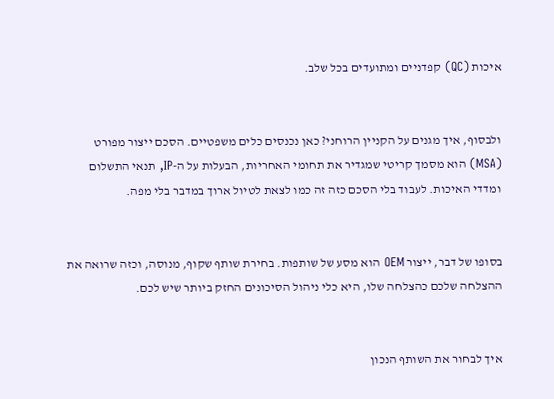איכות (QC) קפדניים ומתועדים בכל שלב.


ולבסוף, איך מגנים על הקניין הרוחני? כאן נכנסים כלים משפטיים. הסכם ייצור מפורט (MSA) הוא מסמך קריטי שמגדיר את תחומי האחריות, הבעלות על ה-IP, תנאי התשלום ומדדי האיכות. לעבוד בלי הסכם כזה זה כמו לצאת לטיול ארוך במדבר בלי מפה.


בסופו של דבר, ייצור OEM הוא מסע של שותפות. בחירת שותף שקוף, מנוסה, וכזה שרואה את ההצלחה שלכם כהצלחה שלו, היא כלי ניהול הסיכונים החזק ביותר שיש לכם.


איך לבחור את השותף הנכון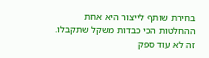בחירת שותף לייצור היא אחת ההחלטות הכי כבדות משקל שתקבלו. זה לא עוד ספק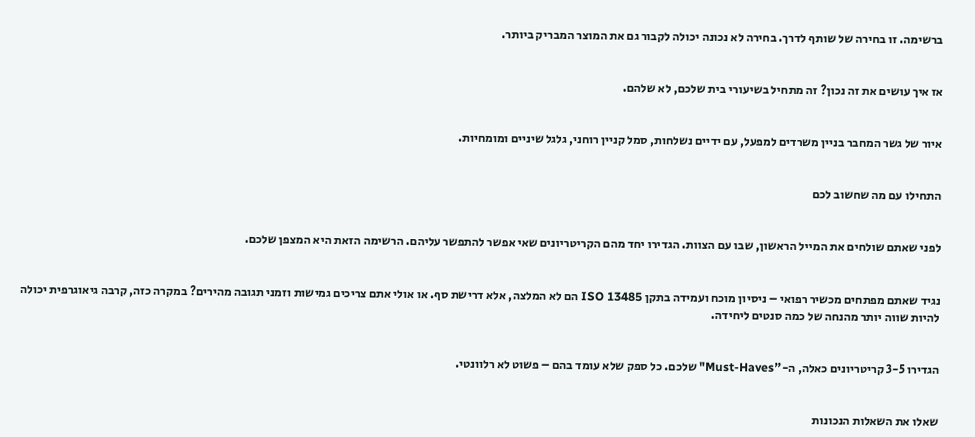ברשימה. זו בחירה של שותף לדרך. בחירה לא נכונה יכולה לקבור גם את המוצר המבריק ביותר.


אז איך עושים את זה נכון? זה מתחיל בשיעורי בית שלכם, לא שלהם.


איור של גשר המחבר בניין משרדים למפעל, עם ידיים נשלחות, סמל קניין רוחני, גלגל שיניים ומומחיות.


התחילו עם מה שחשוב לכם


לפני שאתם שולחים את המייל הראשון, שבו עם הצוות. הגדירו יחד מהם הקריטריונים שאי אפשר להתפשר עליהם. הרשימה הזאת היא המצפן שלכם.


נגיד שאתם מפתחים מכשיר רפואי – ניסיון מוכח ועמידה בתקן ISO 13485 הם לא המלצה, אלא דרישת סף. או אולי אתם צריכים גמישות וזמני תגובה מהירים? במקרה כזה, קרבה גיאוגרפית יכולה להיות שווה יותר מהנחה של כמה סנטים ליחידה.


הגדירו 3-5 קריטריונים כאלה, ה-"Must-Haves" שלכם. כל ספק שלא עומד בהם – פשוט לא רלוונטי.


שאלו את השאלות הנכונות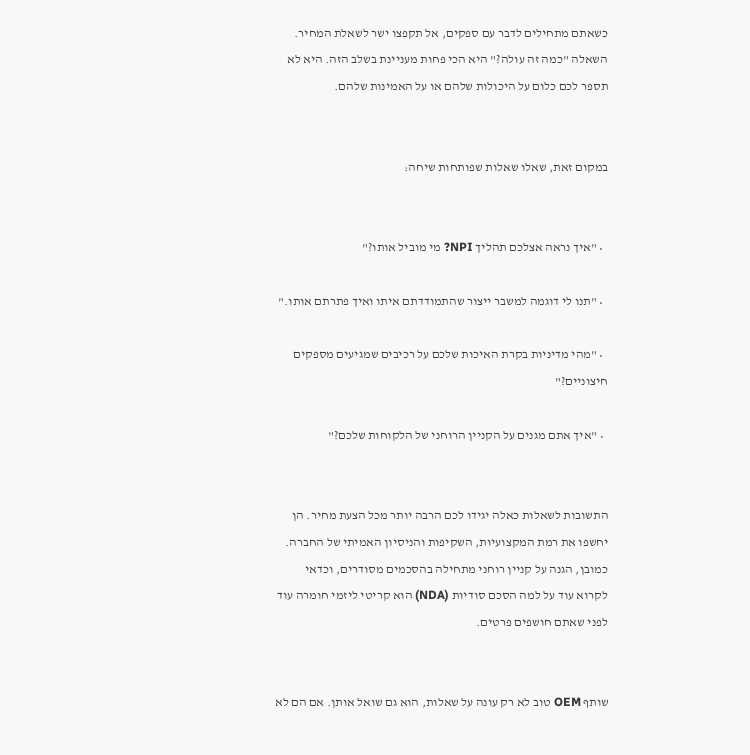כשאתם מתחילים לדבר עם ספקים, אל תקפצו ישר לשאלת המחיר. השאלה "כמה זה עולה?" היא הכי פחות מעניינת בשלב הזה. היא לא תספר לכם כלום על היכולות שלהם או על האמינות שלהם.


במקום זאת, שאלו שאלות שפותחות שיחה:


  • "איך נראה אצלכם תהליך NPI? מי מוביל אותו?"

  • "תנו לי דוגמה למשבר ייצור שהתמודדתם איתו ואיך פתרתם אותו."

  • "מהי מדיניות בקרת האיכות שלכם על רכיבים שמגיעים מספקים חיצוניים?"

  • "איך אתם מגנים על הקניין הרוחני של הלקוחות שלכם?"


התשובות לשאלות כאלה יגידו לכם הרבה יותר מכל הצעת מחיר. הן יחשפו את רמת המקצועיות, השקיפות והניסיון האמיתי של החברה. כמובן, הגנה על קניין רוחני מתחילה בהסכמים מסודרים, וכדאי לקרוא עוד על למה הסכם סודיות (NDA) הוא קריטי ליזמי חומרה עוד לפני שאתם חושפים פרטים.


שותף OEM טוב לא רק עונה על שאלות, הוא גם שואל אותן. אם הם לא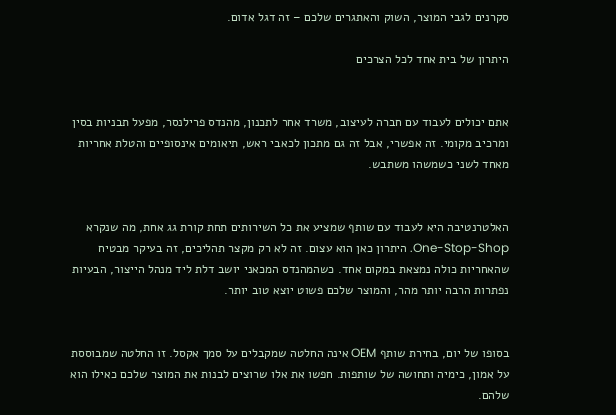סקרנים לגבי המוצר, השוק והאתגרים שלכם – זה דגל אדום.

היתרון של בית אחד לכל הצרכים


אתם יכולים לעבוד עם חברה לעיצוב, משרד אחר לתכנון, מהנדס פרילנסר, מפעל תבניות בסין ומרכיב מקומי. זה אפשרי, אבל זה גם מתכון לכאבי ראש, תיאומים אינסופיים והטלת אחריות מאחד לשני כשמשהו משתבש.


האלטרנטיבה היא לעבוד עם שותף שמציע את כל השירותים תחת קורת גג אחת, מה שנקרא One-Stop-Shop. היתרון כאן הוא עצום. זה לא רק מקצר תהליכים, זה בעיקר מבטיח שהאחריות כולה נמצאת במקום אחד. כשהמהנדס המכאני יושב דלת ליד מנהל הייצור, הבעיות נפתרות הרבה יותר מהר, והמוצר שלכם פשוט יוצא טוב יותר.


בסופו של יום, בחירת שותף OEM אינה החלטה שמקבלים על סמך אקסל. זו החלטה שמבוססת על אמון, כימיה ותחושה של שותפות. חפשו את אלו שרוצים לבנות את המוצר שלכם כאילו הוא שלהם.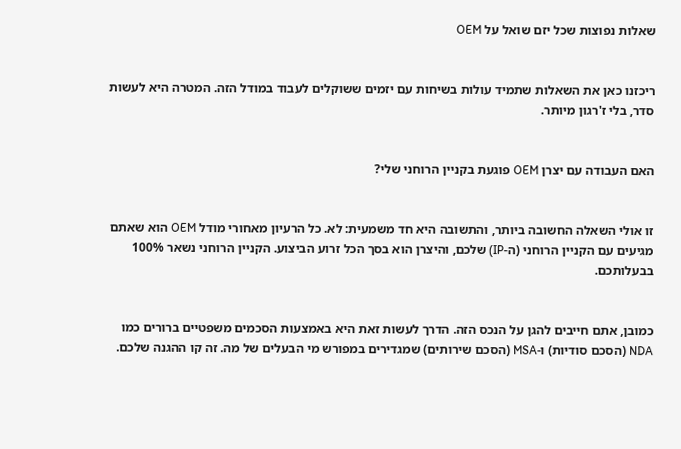שאלות נפוצות שכל יזם שואל על OEM


ריכזנו כאן את השאלות שתמיד עולות בשיחות עם יזמים ששוקלים לעבוד במודל הזה. המטרה היא לעשות סדר, בלי ז'רגון מיותר.


האם העבודה עם יצרן OEM פוגעת בקניין הרוחני שלי?


זו אולי השאלה החשובה ביותר, והתשובה היא חד משמעית: לא. כל הרעיון מאחורי מודל OEM הוא שאתם מגיעים עם הקניין הרוחני (ה-IP) שלכם, והיצרן הוא בסך הכל זרוע הביצוע. הקניין הרוחני נשאר 100% בבעלותכם.


כמובן, אתם חייבים להגן על הנכס הזה. הדרך לעשות זאת היא באמצעות הסכמים משפטיים ברורים כמו NDA (הסכם סודיות) ו-MSA (הסכם שירותים) שמגדירים במפורש מי הבעלים של מה. זה קו ההגנה שלכם.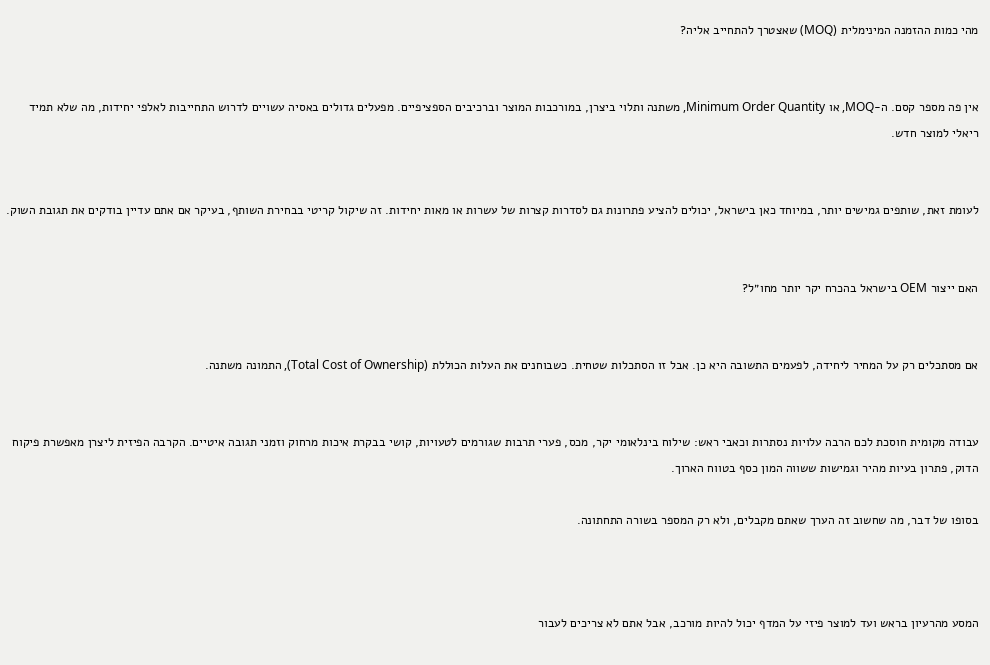מהי כמות ההזמנה המינימלית (MOQ) שאצטרך להתחייב אליה?


אין פה מספר קסם. ה-MOQ, או Minimum Order Quantity, משתנה ותלוי ביצרן, במורכבות המוצר וברכיבים הספציפיים. מפעלים גדולים באסיה עשויים לדרוש התחייבות לאלפי יחידות, מה שלא תמיד ריאלי למוצר חדש.


לעומת זאת, שותפים גמישים יותר, במיוחד כאן בישראל, יכולים להציע פתרונות גם לסדרות קצרות של עשרות או מאות יחידות. זה שיקול קריטי בבחירת השותף, בעיקר אם אתם עדיין בודקים את תגובת השוק.


האם ייצור OEM בישראל בהכרח יקר יותר מחו״ל?


אם מסתכלים רק על המחיר ליחידה, לפעמים התשובה היא כן. אבל זו הסתכלות שטחית. כשבוחנים את העלות הכוללת (Total Cost of Ownership), התמונה משתנה.


עבודה מקומית חוסכת לכם הרבה עלויות נסתרות וכאבי ראש: שילוח בינלאומי יקר, מכס, פערי תרבות שגורמים לטעויות, קושי בבקרת איכות מרחוק וזמני תגובה איטיים. הקרבה הפיזית ליצרן מאפשרת פיקוח הדוק, פתרון בעיות מהיר וגמישות ששווה המון כסף בטווח הארוך.

בסופו של דבר, מה שחשוב זה הערך שאתם מקבלים, ולא רק המספר בשורה התחתונה.



המסע מהרעיון בראש ועד למוצר פיזי על המדף יכול להיות מורכב, אבל אתם לא צריכים לעבור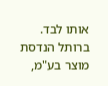אותו לבד. ברותל הנדסת מוצר בע"מ,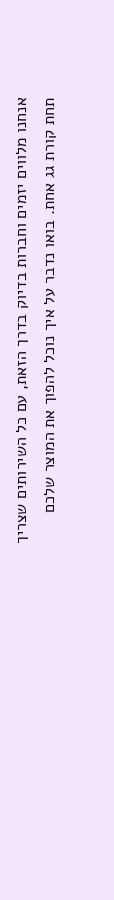אנחנו מלווים יזמים וחברות בדיוק בדרך הזאת, עם כל השירותים שצריך תחת קורת גג אחת. בואו נדבר על איך נוכל להפוך את המוצר שלכם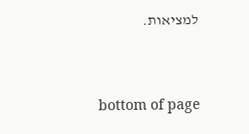למציאות.




bottom of page